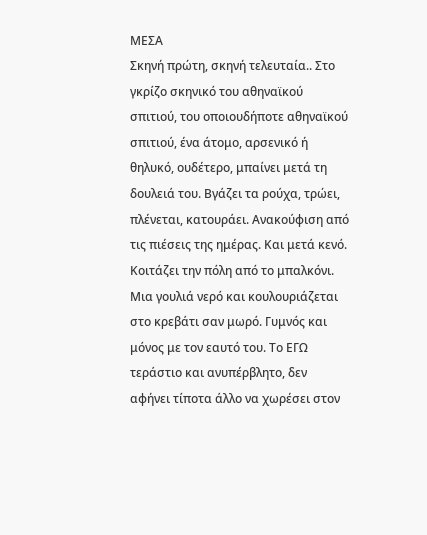ΜΕΣΑ
Σκηνή πρώτη, σκηνή τελευταία.. Στο γκρίζο σκηνικό του αθηναϊκού σπιτιού, του οποιουδήποτε αθηναϊκού σπιτιού, ένα άτομο, αρσενικό ή θηλυκό, ουδέτερο, μπαίνει μετά τη δουλειά του. Βγάζει τα ρούχα, τρώει, πλένεται, κατουράει. Ανακούφιση από τις πιέσεις της ημέρας. Και μετά κενό. Κοιτάζει την πόλη από το μπαλκόνι. Μια γουλιά νερό και κουλουριάζεται στο κρεβάτι σαν μωρό. Γυμνός και μόνος με τον εαυτό του. Το ΕΓΩ τεράστιο και ανυπέρβλητο, δεν αφήνει τίποτα άλλο να χωρέσει στον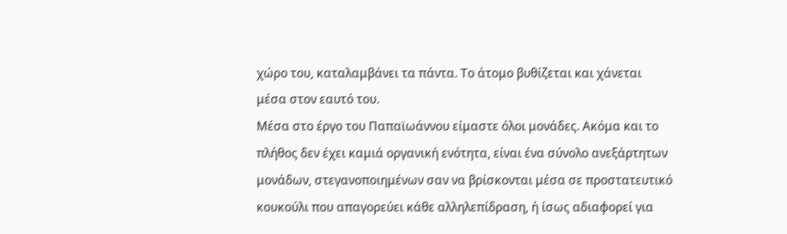χώρο του, καταλαμβάνει τα πάντα. Το άτομο βυθίζεται και χάνεται μέσα στον εαυτό του.
Μέσα στο έργο του Παπαϊωάννου είμαστε όλοι μονάδες. Ακόμα και το πλήθος δεν έχει καμιά οργανική ενότητα, είναι ένα σύνολο ανεξάρτητων μονάδων, στεγανοποιημένων σαν να βρίσκονται μέσα σε προστατευτικό κουκούλι που απαγορεύει κάθε αλληλεπίδραση, ή ίσως αδιαφορεί για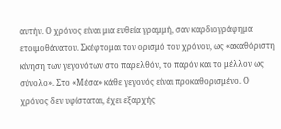αυτήν. Ο χρόνος είναι μια ευθεία γραμμή, σαν καρδιογράφημα ετοιμοθάνατου. Σκέφτομαι τον ορισμό του χρόνου, ως «ακαθόριστη κίνηση των γεγονότων στο παρελθόν, το παρόν και το μέλλον ως σύνολο». Στο «Μέσα» κάθε γεγονός είναι προκαθορισμένο. Ο χρόνος δεν υφίσταται, έχει εξαρχής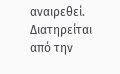αναιρεθεί. Διατηρείται από την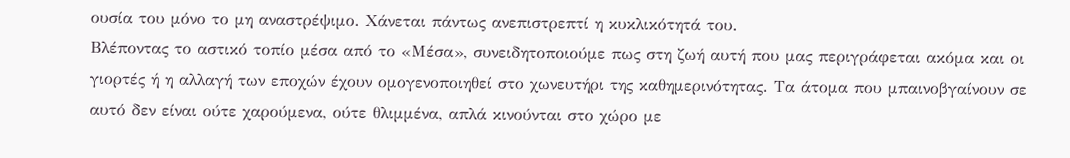ουσία του μόνο το μη αναστρέψιμο. Χάνεται πάντως ανεπιστρεπτί η κυκλικότητά του.
Βλέποντας το αστικό τοπίο μέσα από το «Μέσα», συνειδητοποιούμε πως στη ζωή αυτή που μας περιγράφεται ακόμα και οι γιορτές ή η αλλαγή των εποχών έχουν ομογενοποιηθεί στο χωνευτήρι της καθημερινότητας. Τα άτομα που μπαινοβγαίνουν σε αυτό δεν είναι ούτε χαρούμενα, ούτε θλιμμένα, απλά κινούνται στο χώρο με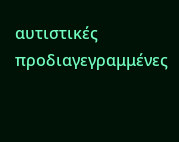αυτιστικές προδιαγεγραμμένες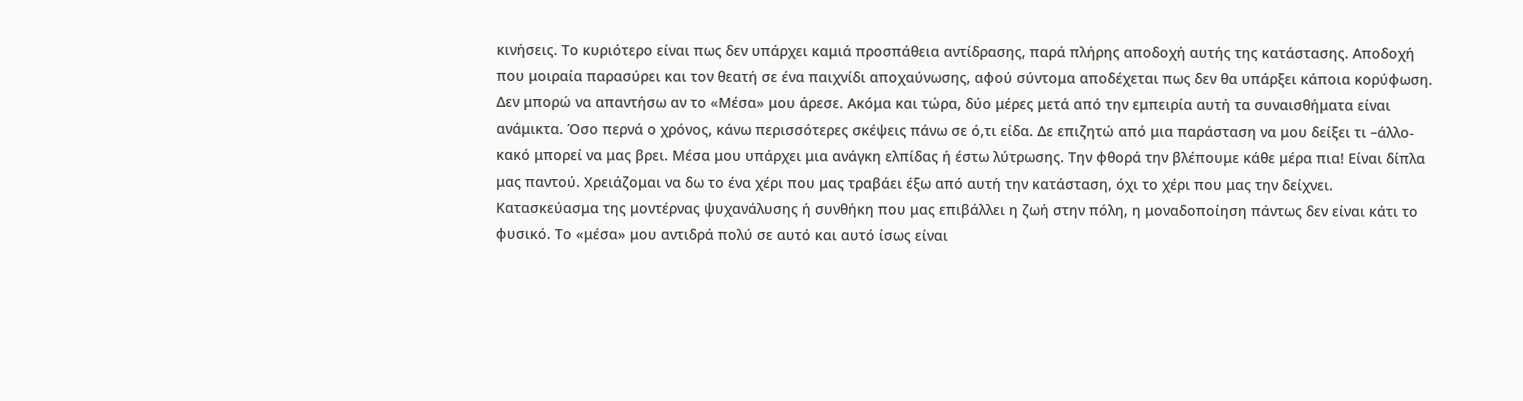κινήσεις. Το κυριότερο είναι πως δεν υπάρχει καμιά προσπάθεια αντίδρασης, παρά πλήρης αποδοχή αυτής της κατάστασης. Αποδοχή που μοιραία παρασύρει και τον θεατή σε ένα παιχνίδι αποχαύνωσης, αφού σύντομα αποδέχεται πως δεν θα υπάρξει κάποια κορύφωση.
Δεν μπορώ να απαντήσω αν το «Μέσα» μου άρεσε. Ακόμα και τώρα, δύο μέρες μετά από την εμπειρία αυτή τα συναισθήματα είναι ανάμικτα. Όσο περνά ο χρόνος, κάνω περισσότερες σκέψεις πάνω σε ό,τι είδα. Δε επιζητώ από μια παράσταση να μου δείξει τι –άλλο- κακό μπορεί να μας βρει. Μέσα μου υπάρχει μια ανάγκη ελπίδας ή έστω λύτρωσης. Την φθορά την βλέπουμε κάθε μέρα πια! Είναι δίπλα μας παντού. Χρειάζομαι να δω το ένα χέρι που μας τραβάει έξω από αυτή την κατάσταση, όχι το χέρι που μας την δείχνει.
Κατασκεύασμα της μοντέρνας ψυχανάλυσης ή συνθήκη που μας επιβάλλει η ζωή στην πόλη, η μοναδοποίηση πάντως δεν είναι κάτι το φυσικό. Το «μέσα» μου αντιδρά πολύ σε αυτό και αυτό ίσως είναι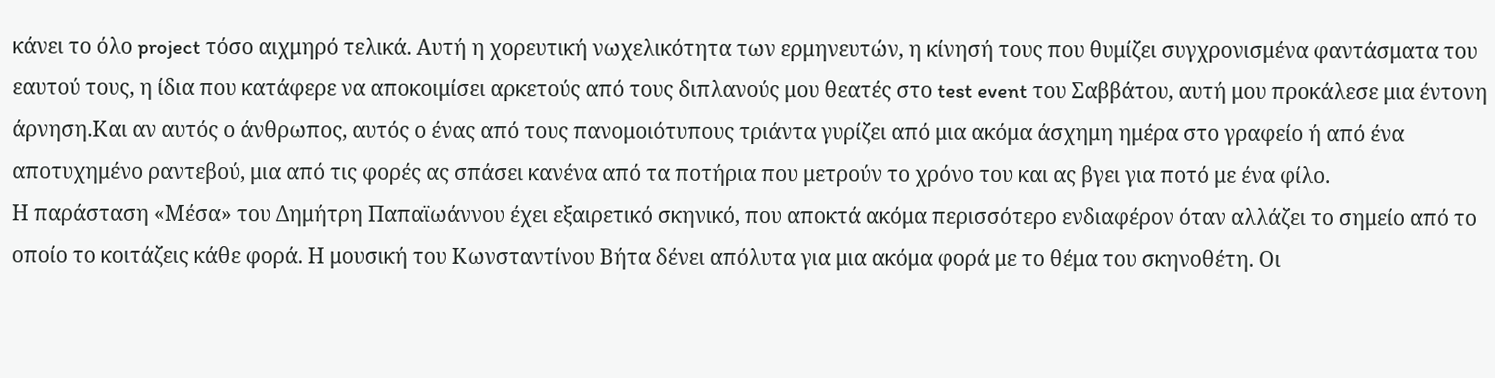κάνει το όλο project τόσο αιχμηρό τελικά. Αυτή η χορευτική νωχελικότητα των ερμηνευτών, η κίνησή τους που θυμίζει συγχρονισμένα φαντάσματα του εαυτού τους, η ίδια που κατάφερε να αποκοιμίσει αρκετούς από τους διπλανούς μου θεατές στο test event του Σαββάτου, αυτή μου προκάλεσε μια έντονη άρνηση.Και αν αυτός ο άνθρωπος, αυτός ο ένας από τους πανομοιότυπους τριάντα γυρίζει από μια ακόμα άσχημη ημέρα στο γραφείο ή από ένα αποτυχημένο ραντεβού, μια από τις φορές ας σπάσει κανένα από τα ποτήρια που μετρούν το χρόνο του και ας βγει για ποτό με ένα φίλο.
Η παράσταση «Μέσα» του Δημήτρη Παπαϊωάννου έχει εξαιρετικό σκηνικό, που αποκτά ακόμα περισσότερο ενδιαφέρον όταν αλλάζει το σημείο από το οποίο το κοιτάζεις κάθε φορά. Η μουσική του Κωνσταντίνου Βήτα δένει απόλυτα για μια ακόμα φορά με το θέμα του σκηνοθέτη. Οι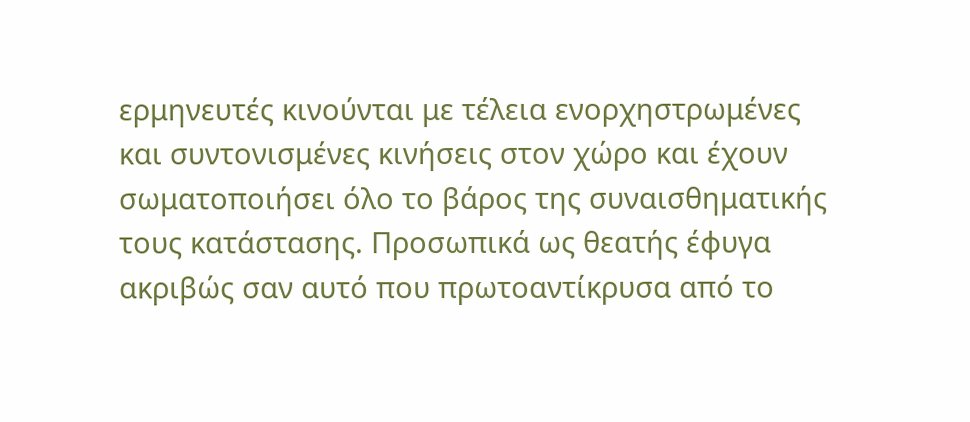ερμηνευτές κινούνται με τέλεια ενορχηστρωμένες και συντονισμένες κινήσεις στον χώρο και έχουν σωματοποιήσει όλο το βάρος της συναισθηματικής τους κατάστασης. Προσωπικά ως θεατής έφυγα ακριβώς σαν αυτό που πρωτοαντίκρυσα από το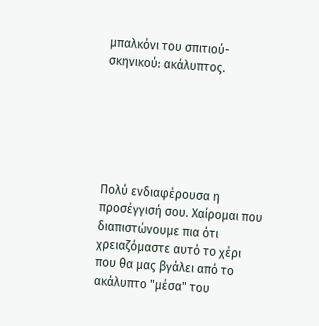μπαλκόνι του σπιτιού-σκηνικού: ακάλυπτος.






Πολύ ενδιαφέρουσα η προσέγγισή σου. Χαίρομαι που διαπιστώνουμε πια ότι χρειαζόμαστε αυτό το χέρι που θα μας βγάλει από το ακάλυπτο "μέσα" του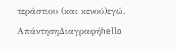τεράστιου (και κενού)εγώ.
ΑπάντησηΔιαγραφήhello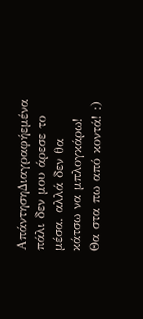ΑπάντησηΔιαγραφήεμένα πάλι δεν μου άρεσε το μέσα. αλλά δεν θα κάτσω να μπλογκάρω! Θα στα πω από κοντά! :)